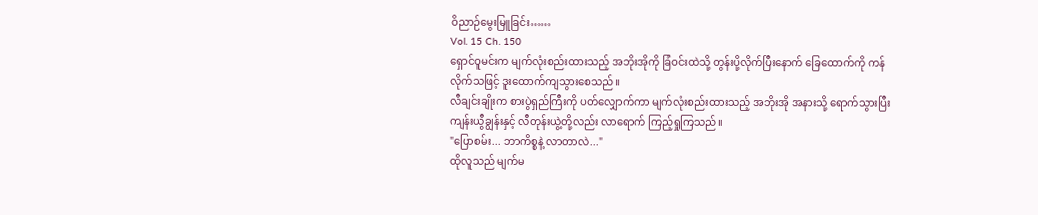ဝိညာဉ်မွေးမြူခြင်း……
Vol. 15 Ch. 150
ရှောင်ဝူမင်းက မျက်လုံးစည်းထားသည့် အဘိုးအိုကို ခြံဝင်းထဲသို့ တွန်းပို့လိုက်ပြီးနောက် ခြေထောက်ကို ကန်လိုက်သဖြင့် ဒူးထောက်ကျသွားစေသည်။
လီချင်းချိုးက စားပွဲရှည်ကြီးကို ပတ်လျှောက်ကာ မျက်လုံးစည်းထားသည့် အဘိုးအို အနားသို့ ရောက်သွားပြီး ကျန်းယွီချွန်းနှင့် လီတုန်းယွဲ့တို့လည်း လာရောက် ကြည့်ရှုကြသည်။
"ပြောစမ်း... ဘာကိစ္စနဲ့ လာတာလဲ..."
ထိုလူသည် မျက်မ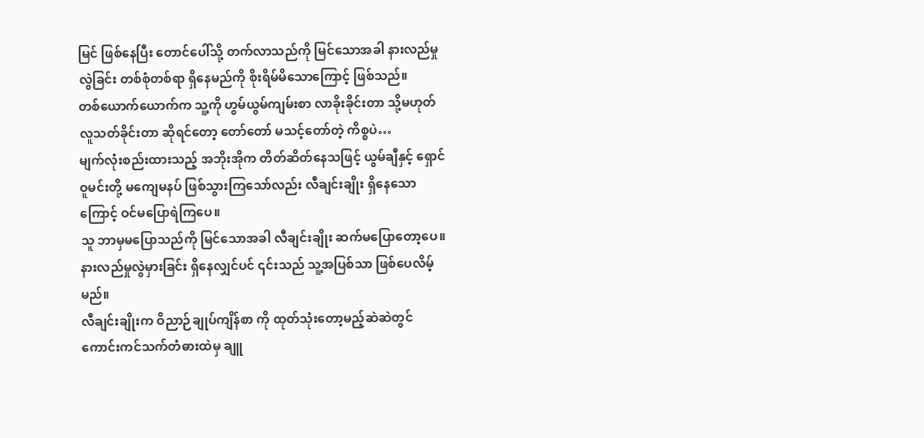မြင် ဖြစ်နေပြီး တောင်ပေါ်သို့ တက်လာသည်ကို မြင်သောအခါ နားလည်မှုလွဲခြင်း တစ်စုံတစ်ရာ ရှိနေမည်ကို စိုးရိမ်မိသောကြောင့် ဖြစ်သည်။
တစ်ယောက်ယောက်က သူ့ကို ဟွမ်ယွမ်ကျမ်းစာ လာခိုးခိုင်းတာ သို့မဟုတ် လူသတ်ခိုင်းတာ ဆိုရင်တော့ တော်တော် မသင့်တော်တဲ့ ကိစ္စပဲ…
မျက်လုံးစည်းထားသည့် အဘိုးအိုက တိတ်ဆိတ်နေသဖြင့် ယွမ်ချီနှင့် ရှောင်ဝူမင်းတို့ မကျေမနပ် ဖြစ်သွားကြသော်လည်း လီချင်းချိုး ရှိနေသောကြောင့် ဝင်မပြောရဲကြပေ။
သူ ဘာမှမပြောသည်ကို မြင်သောအခါ လီချင်းချိုး ဆက်မပြောတော့ပေ။
နားလည်မှုလွဲမှားခြင်း ရှိနေလျှင်ပင် ၎င်းသည် သူ့အပြစ်သာ ဖြစ်ပေလိမ့်မည်။
လီချင်းချိုးက ဝိညာဉ်ချုပ်ကျိန်စာ ကို ထုတ်သုံးတော့မည့်ဆဲဆဲတွင် ကောင်းကင်သက်တံဓားထဲမှ ချူ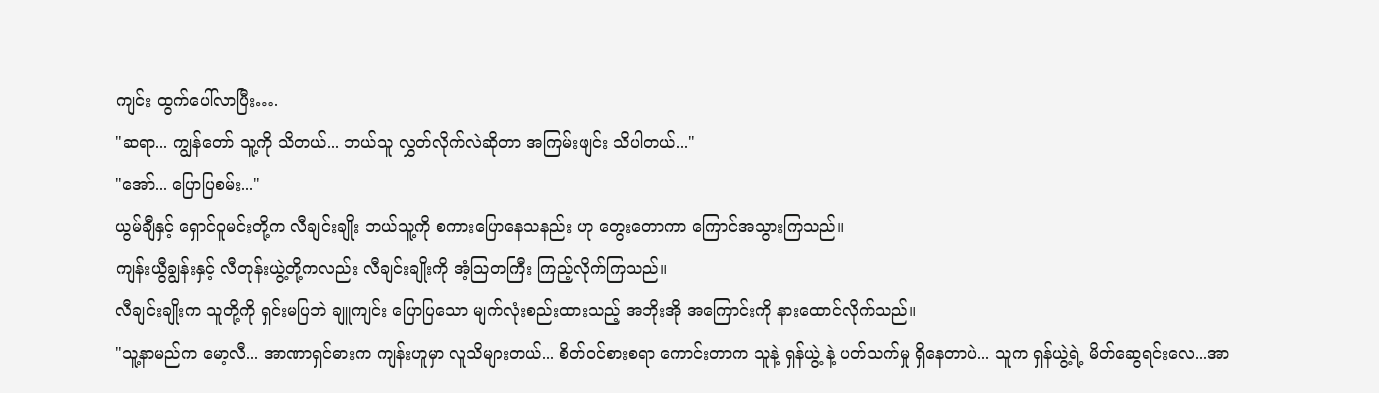ကျင်း ထွက်ပေါ်လာပြီး….
"ဆရာ... ကျွန်တော် သူ့ကို သိတယ်... ဘယ်သူ လွှတ်လိုက်လဲဆိုတာ အကြမ်းဖျင်း သိပါတယ်..."
"အော်... ပြောပြစမ်း..."
ယွမ်ချီနှင့် ရှောင်ဝူမင်းတို့က လီချင်းချိုး ဘယ်သူ့ကို စကားပြောနေသနည်း ဟု တွေးတောကာ ကြောင်အသွားကြသည်။
ကျန်းယွီချွန်းနှင့် လီတုန်းယွဲ့တို့ကလည်း လီချင်းချိုးကို အံ့သြတကြီး ကြည့်လိုက်ကြသည်။
လီချင်းချိုးက သူတို့ကို ရှင်းမပြဘဲ ချူကျင်း ပြောပြသော မျက်လုံးစည်းထားသည့် အဘိုးအို အကြောင်းကို နားထောင်လိုက်သည်။
"သူ့နာမည်က မော့လီ... အာဏာရှင်ဓားက ကျန်းဟူမှာ လူသိများတယ်... စိတ်ဝင်စားစရာ ကောင်းတာက သူနဲ့ ရှန်ယွဲ့ နဲ့ ပတ်သက်မှု ရှိနေတာပဲ... သူက ရှန်ယွဲ့ရဲ့ မိတ်ဆွေရင်းလေ...အာ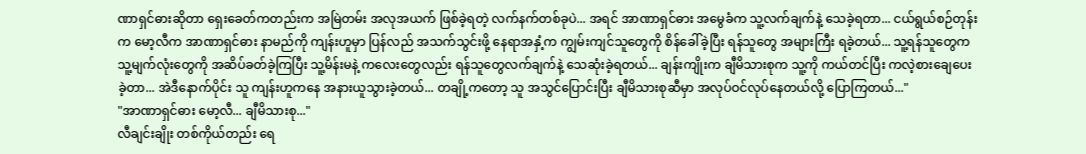ဏာရှင်ဓားဆိုတာ ရှေးခေတ်ကတည်းက အမြဲတမ်း အလုအယက် ဖြစ်ခဲ့ရတဲ့ လက်နက်တစ်ခုပဲ... အရင် အာဏာရှင်ဓား အမွေခံက သူ့လက်ချက်နဲ့ သေခဲ့ရတာ... ငယ်ရွယ်စဉ်တုန်းက မော့လီက အာဏာရှင်ဓား နာမည်ကို ကျန်းဟူမှာ ပြန်လည် အသက်သွင်းဖို့ နေရာအနှံ့က ကျွမ်းကျင်သူတွေကို စိန်ခေါ်ခဲ့ပြီး ရန်သူတွေ အများကြီး ရခဲ့တယ်... သူ့ရန်သူတွေက သူ့မျက်လုံးတွေကို အဆိပ်ခတ်ခဲ့ကြပြီး သူ့မိန်းမနဲ့ ကလေးတွေလည်း ရန်သူတွေလက်ချက်နဲ့ သေဆုံးခဲ့ရတယ်... ချန်းကျိုးက ချီမိသားစုက သူ့ကို ကယ်တင်ပြီး ကလဲ့စားချေပေးခဲ့တာ... အဲဒီနောက်ပိုင်း သူ ကျန်းဟူကနေ အနားယူသွားခဲ့တယ်... တချို့ကတော့ သူ အသွင်ပြောင်းပြီး ချီမိသားစုဆီမှာ အလုပ်ဝင်လုပ်နေတယ်လို့ ပြောကြတယ်..."
"အာဏာရှင်ဓား မော့လီ... ချီမိသားစု..."
လီချင်းချိုး တစ်ကိုယ်တည်း ရေ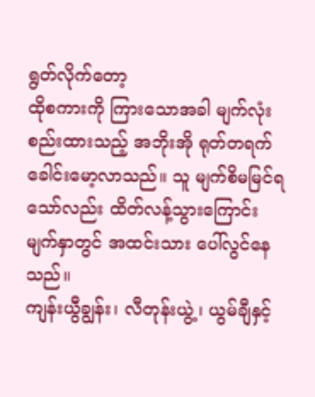ရွတ်လိုက်တော့
ထိုစကားကို ကြားသောအခါ မျက်လုံးစည်းထားသည့် အဘိုးအို ရုတ်တရက် ခေါင်းမော့လာသည်။ သူ မျက်စိမမြင်ရသော်လည်း ထိတ်လန့်သွားကြောင်း မျက်နှာတွင် အထင်းသား ပေါ်လွင်နေသည်။
ကျန်းယွီချွန်း၊ လီတုန်းယွဲ့၊ ယွမ်ချီနှင့်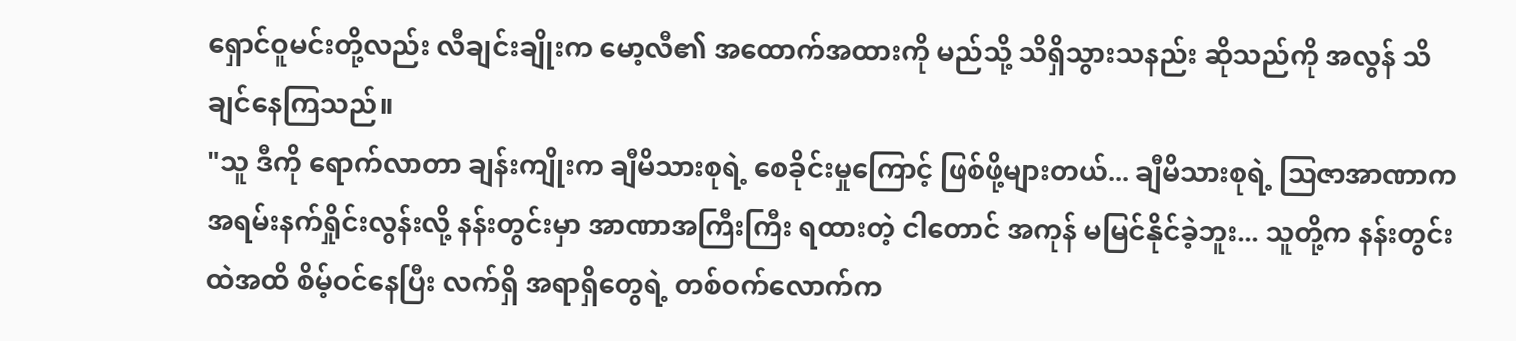ရှောင်ဝူမင်းတို့လည်း လီချင်းချိုးက မော့လီ၏ အထောက်အထားကို မည်သို့ သိရှိသွားသနည်း ဆိုသည်ကို အလွန် သိချင်နေကြသည်။
"သူ ဒီကို ရောက်လာတာ ချန်းကျိုးက ချီမိသားစုရဲ့ စေခိုင်းမှုကြောင့် ဖြစ်ဖို့များတယ်... ချီမိသားစုရဲ့ သြဇာအာဏာက အရမ်းနက်ရှိုင်းလွန်းလို့ နန်းတွင်းမှာ အာဏာအကြီးကြီး ရထားတဲ့ ငါတောင် အကုန် မမြင်နိုင်ခဲ့ဘူး... သူတို့က နန်းတွင်းထဲအထိ စိမ့်ဝင်နေပြီး လက်ရှိ အရာရှိတွေရဲ့ တစ်ဝက်လောက်က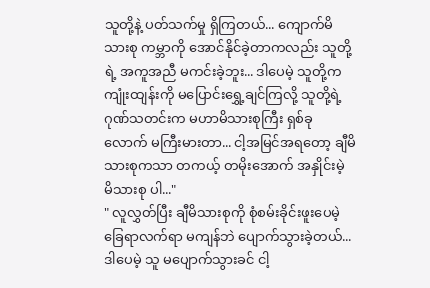သူတို့နဲ့ ပတ်သက်မှု ရှိကြတယ်... ကျောက်မိသားစု ကမ္ဘာကို အောင်နိုင်ခဲ့တာကလည်း သူတို့ရဲ့ အကူအညီ မကင်းခဲ့ဘူး... ဒါပေမဲ့ သူတို့က ကျုံးထျန်းကို မပြောင်းရွှေ့ချင်ကြလို့ သူတို့ရဲ့ ဂုဏ်သတင်းက မဟာမိသားစုကြီး ရှစ်ခု လောက် မကြီးမားတာ... ငါ့အမြင်အရတော့ ချီမိသားစုကသာ တကယ့် တမိုးအောက် အနှိုင်းမဲ့ မိသားစု ပါ..."
" လူလွှတ်ပြီး ချီမိသားစုကို စုံစမ်းခိုင်းဖူးပေမဲ့ ခြေရာလက်ရာ မကျန်ဘဲ ပျောက်သွားခဲ့တယ်... ဒါပေမဲ့ သူ မပျောက်သွားခင် ငါ့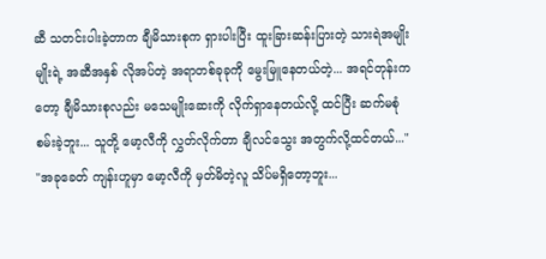ဆီ သတင်းပါးခဲ့တာက ချီမိသားစုက ရှားပါးပြီး ထူးခြားဆန်းပြားတဲ့ သားရဲအမျိုးမျိုးရဲ့ အဆီအနှစ် လိုအပ်တဲ့ အရာတစ်ခုခုကို မွေးမြူနေတယ်တဲ့... အရင်တုန်းကတော့ ချီမိသားစုလည်း မသေမျိုးဆေးကို လိုက်ရှာနေတယ်လို့ ထင်ပြီး ဆက်မစုံစမ်းခဲ့ဘူး... သူတို့ မော့လီကို လွှတ်လိုက်တာ ချီလင်သွေး အတွက်လို့ထင်တယ်..."
"အခုခေတ် ကျန်းဟူမှာ မော့လီကို မှတ်မိတဲ့လူ သိပ်မရှိတော့ဘူး...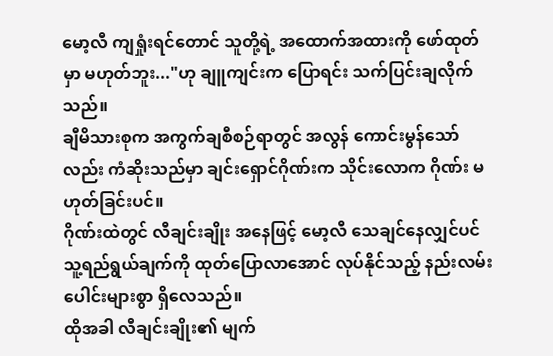မော့လီ ကျရှုံးရင်တောင် သူတို့ရဲ့ အထောက်အထားကို ဖော်ထုတ်မှာ မဟုတ်ဘူး..."ဟု ချူကျင်းက ပြောရင်း သက်ပြင်းချလိုက်သည်။
ချီမိသားစုက အကွက်ချစီစဉ်ရာတွင် အလွန် ကောင်းမွန်သော်လည်း ကံဆိုးသည်မှာ ချင်းရှောင်ဂိုဏ်းက သိုင်းလောက ဂိုဏ်း မဟုတ်ခြင်းပင်။
ဂိုဏ်းထဲတွင် လီချင်းချိုး အနေဖြင့် မော့လီ သေချင်နေလျှင်ပင် သူ့ရည်ရွယ်ချက်ကို ထုတ်ပြောလာအောင် လုပ်နိုင်သည့် နည်းလမ်းပေါင်းများစွာ ရှိလေသည်။
ထိုအခါ လီချင်းချိုး၏ မျက်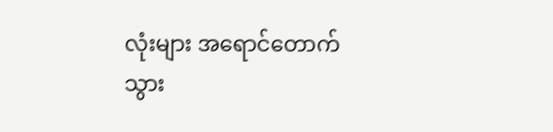လုံးများ အရောင်တောက်သွား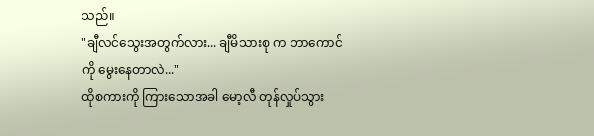သည်။
"ချီလင်သွေးအတွက်လား... ချီမိသားစု က ဘာကောင်ကို မွေးနေတာလဲ..."
ထိုစကားကို ကြားသောအခါ မော့လီ တုန်လှုပ်သွား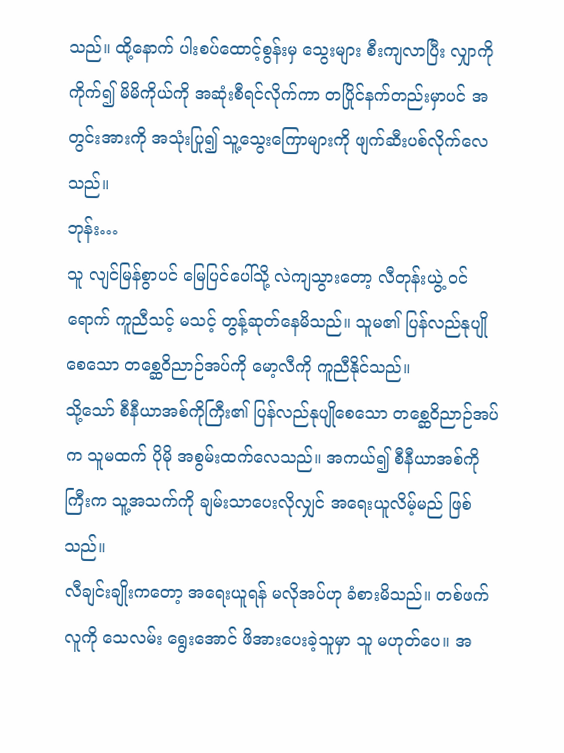သည်။ ထို့နောက် ပါးစပ်ထောင့်စွန်းမှ သွေးများ စီးကျလာပြီး လျှာကိုကိုက်၍ မိမိကိုယ်ကို အဆုံးစီရင်လိုက်ကာ တပြိုင်နက်တည်းမှာပင် အတွင်းအားကို အသုံးပြု၍ သူ့သွေးကြောများကို ဖျက်ဆီးပစ်လိုက်လေသည်။
ဘုန်း…
သူ လျင်မြန်စွာပင် မြေပြင်ပေါ်သို့ လဲကျသွားတော့ လီတုန်းယွဲ့ ဝင်ရောက် ကူညီသင့် မသင့် တွန့်ဆုတ်နေမိသည်။ သူမ၏ ပြန်လည်နုပျိုစေသော တစ္ဆေဝိညာဉ်အပ်ကို မော့လီကို ကူညီနိုင်သည်။
သို့သော် စီနီယာအစ်ကိုကြီး၏ ပြန်လည်နုပျိုစေသော တစ္ဆေဝိညာဉ်အပ် က သူမထက် ပိုမို အစွမ်းထက်လေသည်။ အကယ်၍ စီနီယာအစ်ကိုကြီးက သူ့အသက်ကို ချမ်းသာပေးလိုလျှင် အရေးယူလိမ့်မည် ဖြစ်သည်။
လီချင်းချိုးကတော့ အရေးယူရန် မလိုအပ်ဟု ခံစားမိသည်။ တစ်ဖက်လူကို သေလမ်း ရွေးအောင် ဖိအားပေးခဲ့သူမှာ သူ မဟုတ်ပေ။ အ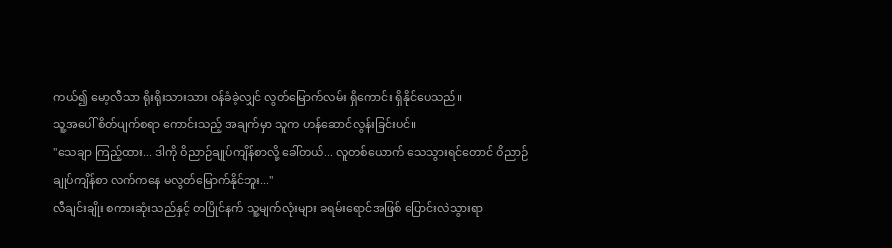ကယ်၍ မော့လီသာ ရိုးရိုးသားသား ဝန်ခံခဲ့လျှင် လွတ်မြောက်လမ်း ရှိကောင်း ရှိနိုင်ပေသည်။
သူ့အပေါ် စိတ်ပျက်စရာ ကောင်းသည့် အချက်မှာ သူက ဟန်ဆောင်လွန်းခြင်းပင်။
"သေချာ ကြည့်ထား... ဒါကို ဝိညာဉ်ချုပ်ကျိန်စာလို့ ခေါ်တယ်... လူတစ်ယောက် သေသွားရင်တောင် ဝိညာဉ်ချုပ်ကျိန်စာ လက်ကနေ မလွတ်မြောက်နိုင်ဘူး..."
လီချင်းချိုး စကားဆုံးသည်နှင့် တပြိုင်နက် သူ့မျက်လုံးများ ခရမ်းရောင်အဖြစ် ပြောင်းလဲသွားရာ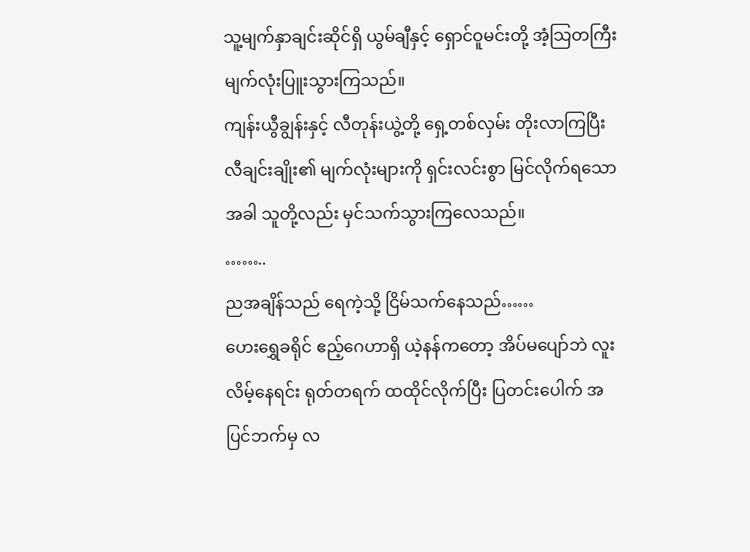သူ့မျက်နှာချင်းဆိုင်ရှိ ယွမ်ချီနှင့် ရှောင်ဝူမင်းတို့ အံ့သြတကြီး မျက်လုံးပြူးသွားကြသည်။
ကျန်းယွီချွန်းနှင့် လီတုန်းယွဲ့တို့ ရှေ့တစ်လှမ်း တိုးလာကြပြီး လီချင်းချိုး၏ မျက်လုံးများကို ရှင်းလင်းစွာ မြင်လိုက်ရသောအခါ သူတို့လည်း မှင်သက်သွားကြလေသည်။
……..
ညအချိန်သည် ရေကဲ့သို့ ငြိမ်သက်နေသည်……
ဟေးရွှေခရိုင် ဧည့်ဂေဟာရှိ ယဲ့နန်ကတော့ အိပ်မပျော်ဘဲ လူးလိမ့်နေရင်း ရုတ်တရက် ထထိုင်လိုက်ပြီး ပြတင်းပေါက် အပြင်ဘက်မှ လ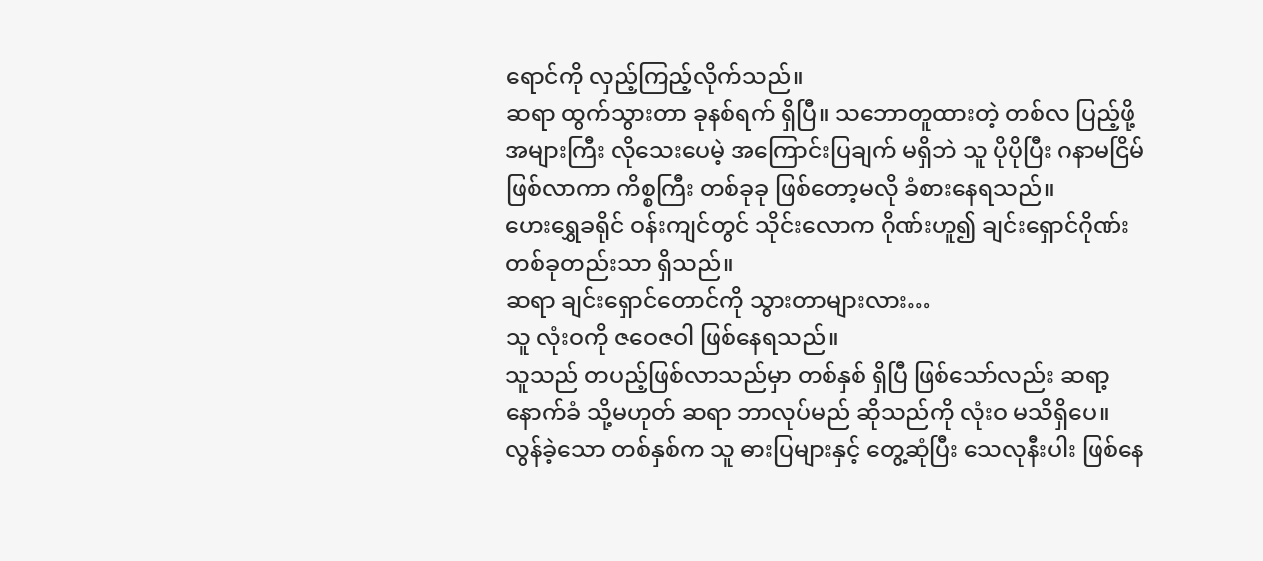ရောင်ကို လှည့်ကြည့်လိုက်သည်။
ဆရာ ထွက်သွားတာ ခုနစ်ရက် ရှိပြီ။ သဘောတူထားတဲ့ တစ်လ ပြည့်ဖို့ အများကြီး လိုသေးပေမဲ့ အကြောင်းပြချက် မရှိဘဲ သူ ပိုပိုပြီး ဂနာမငြိမ် ဖြစ်လာကာ ကိစ္စကြီး တစ်ခုခု ဖြစ်တော့မလို ခံစားနေရသည်။
ဟေးရွှေခရိုင် ဝန်းကျင်တွင် သိုင်းလောက ဂိုဏ်းဟူ၍ ချင်းရှောင်ဂိုဏ်း တစ်ခုတည်းသာ ရှိသည်။
ဆရာ ချင်းရှောင်တောင်ကို သွားတာများလား…
သူ လုံးဝကို ဇဝေဇဝါ ဖြစ်နေရသည်။
သူသည် တပည့်ဖြစ်လာသည်မှာ တစ်နှစ် ရှိပြီ ဖြစ်သော်လည်း ဆရာ့ နောက်ခံ သို့မဟုတ် ဆရာ ဘာလုပ်မည် ဆိုသည်ကို လုံးဝ မသိရှိပေ။
လွန်ခဲ့သော တစ်နှစ်က သူ ဓားပြများနှင့် တွေ့ဆုံပြီး သေလုနီးပါး ဖြစ်နေ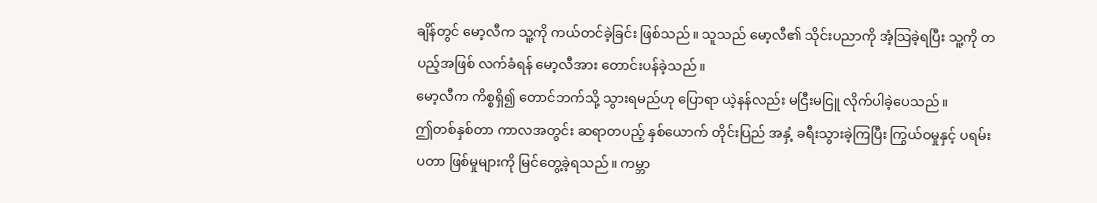ချိန်တွင် မော့လီက သူ့ကို ကယ်တင်ခဲ့ခြင်း ဖြစ်သည်။ သူသည် မော့လီ၏ သိုင်းပညာကို အံ့သြခဲ့ရပြီး သူ့ကို တပည့်အဖြစ် လက်ခံရန် မော့လီအား တောင်းပန်ခဲ့သည်။
မော့လီက ကိစ္စရှိ၍ တောင်ဘက်သို့ သွားရမည်ဟု ပြောရာ ယဲ့နန်လည်း မငြီးမငြူ လိုက်ပါခဲ့ပေသည်။
ဤတစ်နှစ်တာ ကာလအတွင်း ဆရာတပည့် နှစ်ယောက် တိုင်းပြည် အနှံ့ ခရီးသွားခဲ့ကြပြီး ကြွယ်ဝမှုနှင့် ပရမ်းပတာ ဖြစ်မှုများကို မြင်တွေ့ခဲ့ရသည်။ ကမ္ဘာ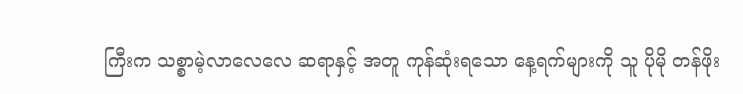ကြီးက သစ္စာမဲ့လာလေလေ ဆရာနှင့် အတူ ကုန်ဆုံးရသော နေ့ရက်များကို သူ ပိုမို တန်ဖိုး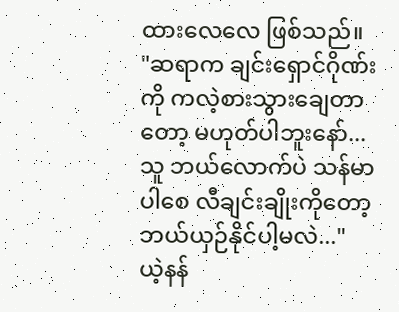ထားလေလေ ဖြစ်သည်။
"ဆရာက ချင်းရှောင်ဂိုဏ်းကို ကလဲ့စားသွားချေတာတော့ မဟုတ်ပါဘူးနော်... သူ ဘယ်လောက်ပဲ သန်မာပါစေ လီချင်းချိုးကိုတော့ ဘယ်ယှဉ်နိုင်ပါ့မလဲ..."
ယဲ့နန်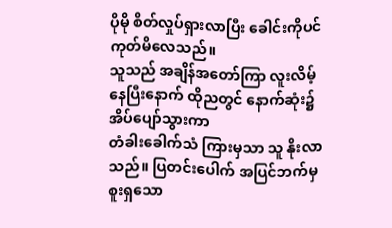ပိုမို စိတ်လှုပ်ရှားလာပြီး ခေါင်းကိုပင် ကုတ်မိလေသည်။
သူသည် အချိန်အတော်ကြာ လူးလိမ့်နေပြီးနောက် ထိုညတွင် နောက်ဆုံး၌ အိပ်ပျော်သွားကာ
တံခါးခေါက်သံ ကြားမှသာ သူ နိုးလာသည်။ ပြတင်းပေါက် အပြင်ဘက်မှ စူးရှသော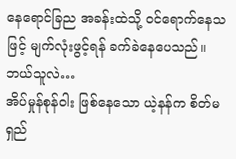နေရောင်ခြည အခန်းထဲသို့ ဝင်ရောက်နေသဖြင့် မျက်လုံးဖွင့်ရန် ခက်ခဲနေပေသည်။
ဘယ်သူလဲ…
အိပ်မှုန်စုန်ဝါး ဖြစ်နေသော ယဲ့နန်က စိတ်မရှည်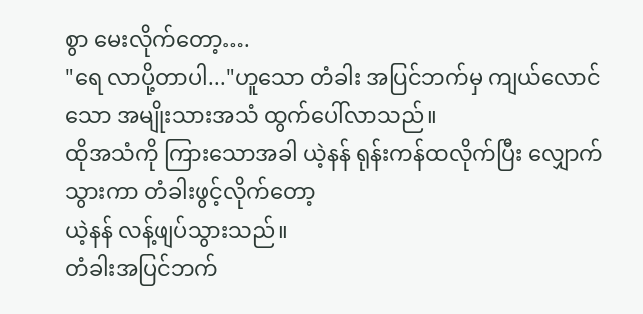စွာ မေးလိုက်တော့….
"ရေ လာပို့တာပါ..."ဟူသော တံခါး အပြင်ဘက်မှ ကျယ်လောင်သော အမျိုးသားအသံ ထွက်ပေါ်လာသည်။
ထိုအသံကို ကြားသောအခါ ယဲ့နန် ရုန်းကန်ထလိုက်ပြီး လျှောက်သွားကာ တံခါးဖွင့်လိုက်တော့
ယဲ့နန် လန့်ဖျပ်သွားသည်။
တံခါးအပြင်ဘက်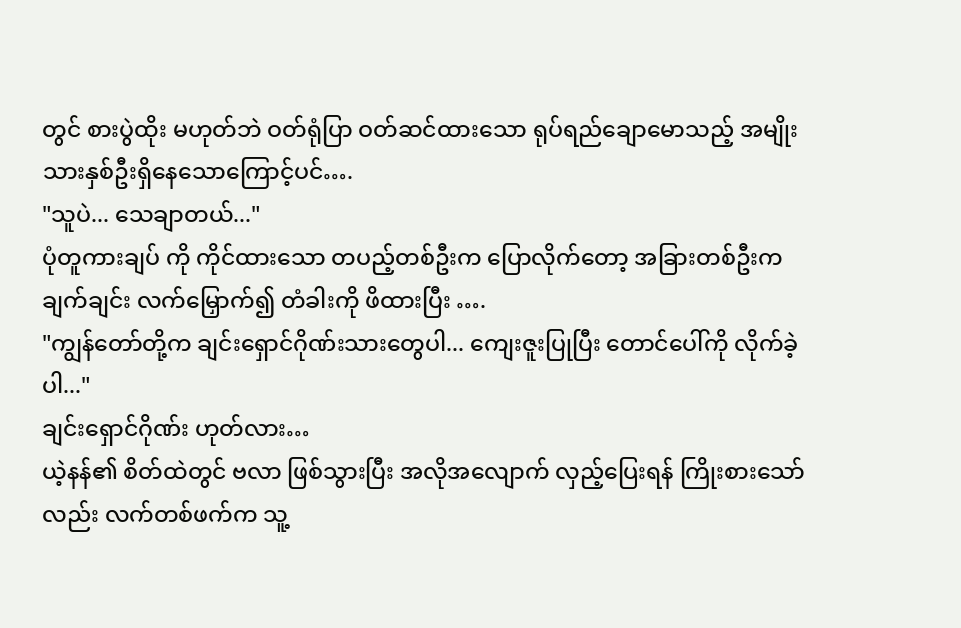တွင် စားပွဲထိုး မဟုတ်ဘဲ ဝတ်ရုံပြာ ဝတ်ဆင်ထားသော ရုပ်ရည်ချောမောသည့် အမျိုးသားနှစ်ဦးရှိနေသောကြောင့်ပင်….
"သူပဲ... သေချာတယ်..."
ပုံတူကားချပ် ကို ကိုင်ထားသော တပည့်တစ်ဦးက ပြောလိုက်တော့ အခြားတစ်ဦးက ချက်ချင်း လက်မြှောက်၍ တံခါးကို ဖိထားပြီး ….
"ကျွန်တော်တို့က ချင်းရှောင်ဂိုဏ်းသားတွေပါ... ကျေးဇူးပြုပြီး တောင်ပေါ်ကို လိုက်ခဲ့ပါ..."
ချင်းရှောင်ဂိုဏ်း ဟုတ်လား…
ယဲ့နန်၏ စိတ်ထဲတွင် ဗလာ ဖြစ်သွားပြီး အလိုအလျောက် လှည့်ပြေးရန် ကြိုးစားသော်လည်း လက်တစ်ဖက်က သူ့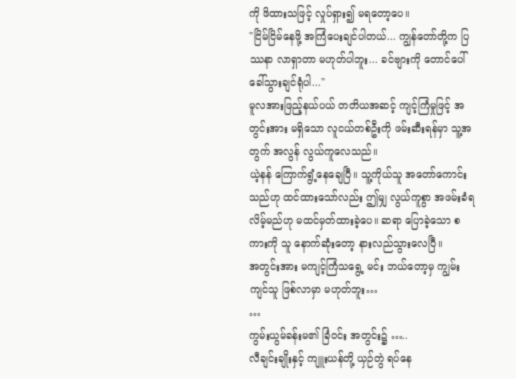ကို ဖိထားသဖြင့် လှုပ်ရှား၍ မရတော့ပေ။
"ငြိမ်ငြိမ်နေဖို့ အကြံပေးချင်ပါတယ်... ကျွန်တော်တို့က ပြဿနာ လာရှာတာ မဟုတ်ပါဘူး... ခင်ဗျားကို တောင်ပေါ် ခေါ်သွားချင်ရုံပါ..."
မူလအားဖြည့်နယ်ပယ် တတိယအဆင့် ကျင့်ကြံမှုဖြင့် အတွင်းအား မရှိသော လူငယ်တစ်ဦးကို ဖမ်းဆီးရန်မှာ သူ့အတွက် အလွန် လွယ်ကူလေသည်။
ယဲ့နန် ကြောက်ရွံ့နေချေပြီ။ သူ့ကိုယ်သူ အတော်ကောင်းသည်ဟု ထင်ထားသော်လည်း ဤမျှ လွယ်ကူစွာ အဖမ်းခံရလိမ့်မည်ဟု မထင်မှတ်ထားခဲ့ပေ။ ဆရာ ပြောခဲ့သော စကားကို သူ နောက်ဆုံးတော့ နားလည်သွားလေပြီ။
အတွင်းအား မကျင့်ကြံသရွေ့ မင်း ဘယ်တော့မှ ကျွမ်းကျင်သူ ဖြစ်လာမှာ မဟုတ်ဘူး…
…
ကွမ်းယွမ်ခန်းမ၏ ခြံဝင်း အတွင်း၌ …..
လီချင်းချိုးနှင့် ကျူးယန်တို့ ယှဉ်တွဲ ရပ်နေ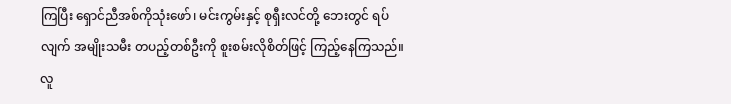ကြပြီး ရှောင်ညီအစ်ကိုသုံးဖော်၊ မင်းကွမ်းနှင့် စုရှီးလင်တို့ ဘေးတွင် ရပ်လျက် အမျိုးသမီး တပည့်တစ်ဦးကို စူးစမ်းလိုစိတ်ဖြင့် ကြည့်နေကြသည်။
လူ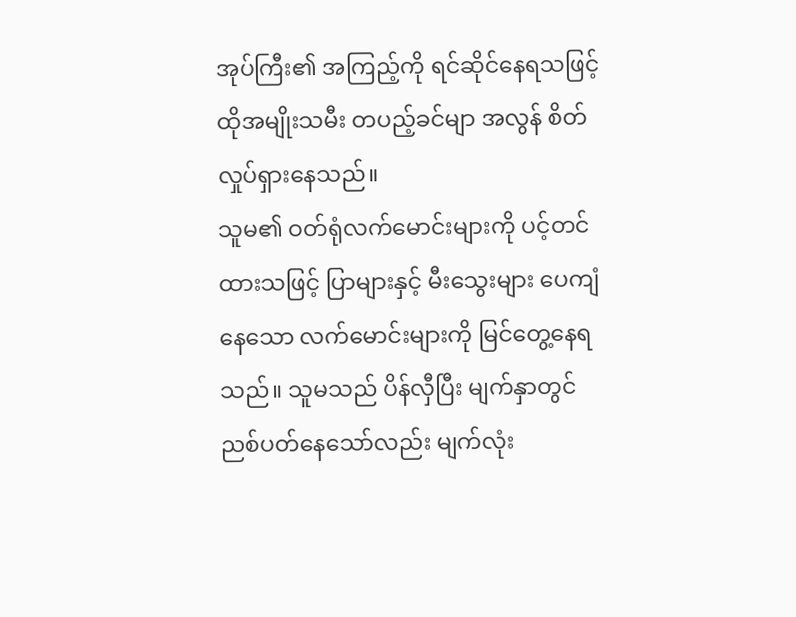အုပ်ကြီး၏ အကြည့်ကို ရင်ဆိုင်နေရသဖြင့် ထိုအမျိုးသမီး တပည့်ခင်မျာ အလွန် စိတ်လှုပ်ရှားနေသည်။
သူမ၏ ဝတ်ရုံလက်မောင်းများကို ပင့်တင်ထားသဖြင့် ပြာများနှင့် မီးသွေးများ ပေကျံနေသော လက်မောင်းများကို မြင်တွေ့နေရသည်။ သူမသည် ပိန်လှီပြီး မျက်နှာတွင် ညစ်ပတ်နေသော်လည်း မျက်လုံး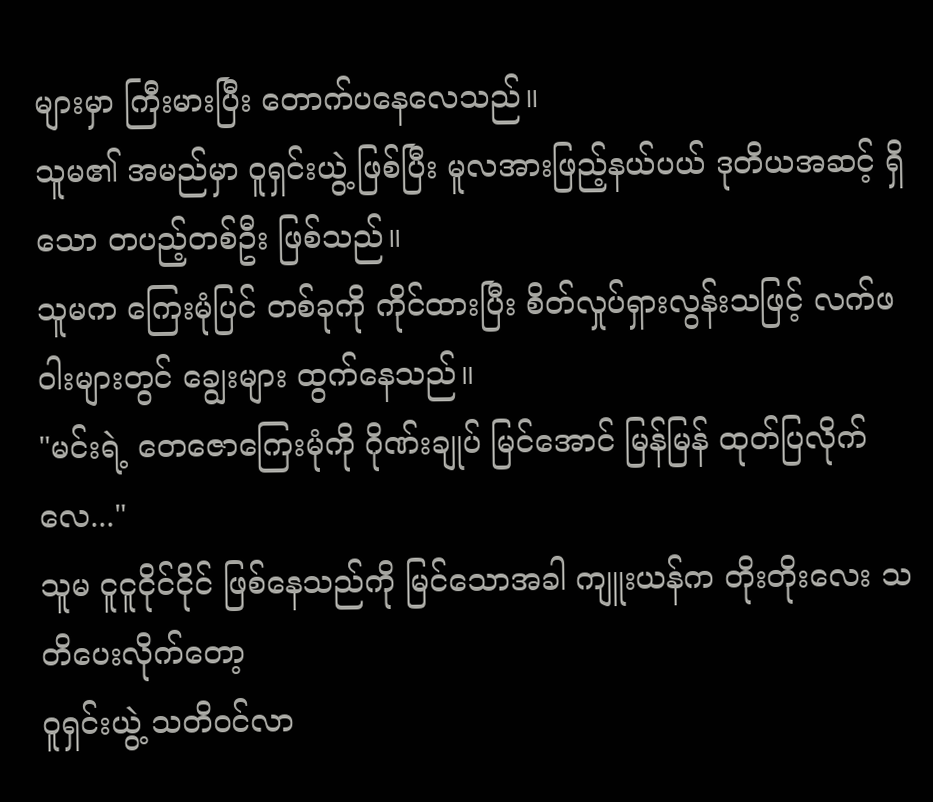များမှာ ကြီးမားပြီး တောက်ပနေလေသည်။
သူမ၏ အမည်မှာ ဝူရှင်းယွဲ့ ဖြစ်ပြီး မူလအားဖြည့်နယ်ပယ် ဒုတိယအဆင့် ရှိသော တပည့်တစ်ဦး ဖြစ်သည်။
သူမက ကြေးမုံပြင် တစ်ခုကို ကိုင်ထားပြီး စိတ်လှုပ်ရှားလွန်းသဖြင့် လက်ဖဝါးများတွင် ချွေးများ ထွက်နေသည်။
"မင်းရဲ့ တေဇောကြေးမုံကို ဂိုဏ်းချုပ် မြင်အောင် မြန်မြန် ထုတ်ပြလိုက်လေ..."
သူမ ငူငူငိုင်ငိုင် ဖြစ်နေသည်ကို မြင်သောအခါ ကျူးယန်က တိုးတိုးလေး သတိပေးလိုက်တော့
ဝူရှင်းယွဲ့ သတိဝင်လာ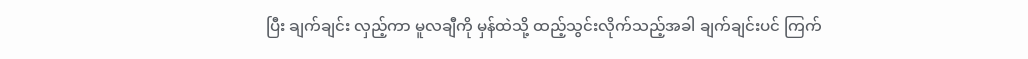ပြီး ချက်ချင်း လှည့်ကာ မူလချီကို မှန်ထဲသို့ ထည့်သွင်းလိုက်သည့်အခါ ချက်ချင်းပင် ကြက်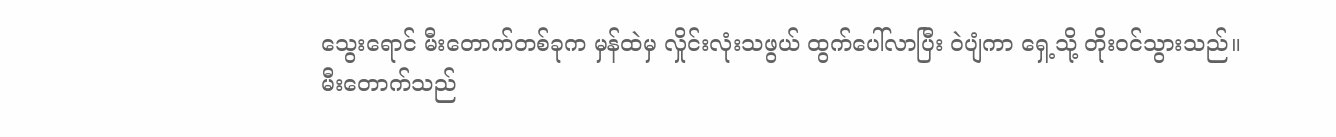သွေးရောင် မီးတောက်တစ်ခုက မှန်ထဲမှ လှိုင်းလုံးသဖွယ် ထွက်ပေါ်လာပြီး ဝဲပျံကာ ရှေ့သို့ တိုးဝင်သွားသည်။
မီးတောက်သည်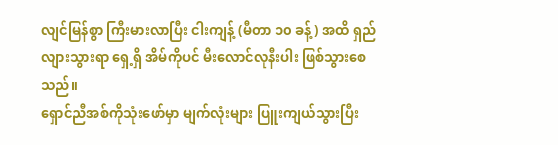လျင်မြန်စွာ ကြီးမားလာပြီး ငါးကျန့် (မီတာ ၁၀ ခန့်) အထိ ရှည်လျားသွားရာ ရှေ့ရှိ အိမ်ကိုပင် မီးလောင်လုနီးပါး ဖြစ်သွားစေသည်။
ရှောင်ညီအစ်ကိုသုံးဖော်မှာ မျက်လုံးများ ပြူးကျယ်သွားပြီး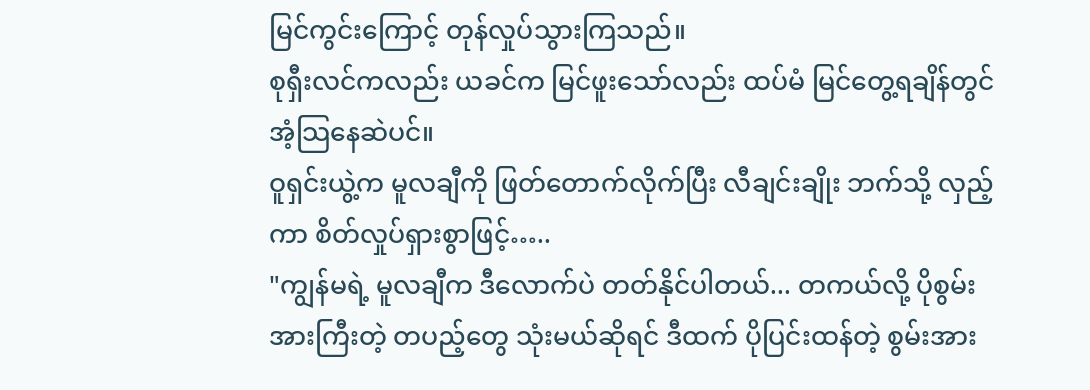မြင်ကွင်းကြောင့် တုန်လှုပ်သွားကြသည်။
စုရှီးလင်ကလည်း ယခင်က မြင်ဖူးသော်လည်း ထပ်မံ မြင်တွေ့ရချိန်တွင် အံ့သြနေဆဲပင်။
ဝူရှင်းယွဲ့က မူလချီကို ဖြတ်တောက်လိုက်ပြီး လီချင်းချိုး ဘက်သို့ လှည့်ကာ စိတ်လှုပ်ရှားစွာဖြင့်…..
"ကျွန်မရဲ့ မူလချီက ဒီလောက်ပဲ တတ်နိုင်ပါတယ်... တကယ်လို့ ပိုစွမ်းအားကြီးတဲ့ တပည့်တွေ သုံးမယ်ဆိုရင် ဒီထက် ပိုပြင်းထန်တဲ့ စွမ်းအား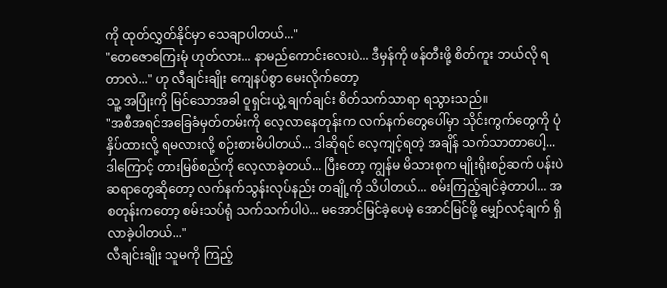ကို ထုတ်လွှတ်နိုင်မှာ သေချာပါတယ်..."
"တေဇောကြေးမုံ ဟုတ်လား... နာမည်ကောင်းလေးပဲ... ဒီမှန်ကို ဖန်တီးဖို့ စိတ်ကူး ဘယ်လို ရတာလဲ..." ဟု လီချင်းချိုး ကျေနပ်စွာ မေးလိုက်တော့
သူ့ အပြုံးကို မြင်သောအခါ ဝူရှင်းယွဲ့ ချက်ချင်း စိတ်သက်သာရာ ရသွားသည်။
"အစီအရင်အခြေခံမှတ်တမ်းကို လေ့လာနေတုန်းက လက်နက်တွေပေါ်မှာ သိုင်းကွက်တွေကို ပုံနှိပ်ထားလို့ ရမလားလို့ စဉ်းစားမိပါတယ်... ဒါဆိုရင် လေ့ကျင့်ရတဲ့ အချိန် သက်သာတာပေါ့... ဒါကြောင့် တားမြစ်စည်ကို လေ့လာခဲ့တယ်... ပြီးတော့ ကျွန်မ မိသားစုက မျိုးရိုးစဉ်ဆက် ပန်းပဲဆရာတွေဆိုတော့ လက်နက်သွန်းလုပ်နည်း တချို့ကို သိပါတယ်... စမ်းကြည့်ချင်ခဲ့တာပါ... အစတုန်းကတော့ စမ်းသပ်ရုံ သက်သက်ပါပဲ... မအောင်မြင်ခဲ့ပေမဲ့ အောင်မြင်ဖို့ မျှော်လင့်ချက် ရှိလာခဲ့ပါတယ်..."
လီချင်းချိုး သူမကို ကြည့်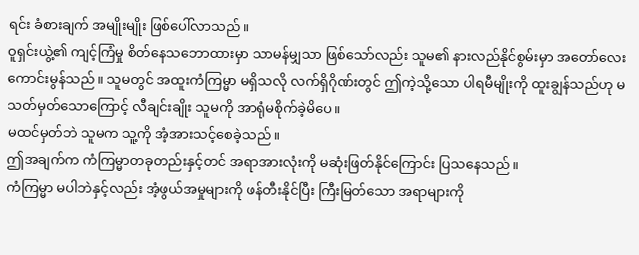ရင်း ခံစားချက် အမျိုးမျိုး ဖြစ်ပေါ်လာသည်။
ဝူရှင်းယွဲ့၏ ကျင့်ကြံမှု စိတ်နေသဘောထားမှာ သာမန်မျှသာ ဖြစ်သော်လည်း သူမ၏ နားလည်နိုင်စွမ်းမှာ အတော်လေး ကောင်းမွန်သည်။ သူမတွင် အထူးကံကြမ္မာ မရှိသလို လက်ရှိဂိုဏ်းတွင် ဤကဲ့သို့သော ပါရမီမျိုးကို ထူးချွန်သည်ဟု မသတ်မှတ်သောကြောင့် လီချင်းချိုး သူမကို အာရုံမစိုက်ခဲ့မိပေ။
မထင်မှတ်ဘဲ သူမက သူ့ကို အံ့အားသင့်စေခဲ့သည်။
ဤအချက်က ကံကြမ္မာတခုတည်းနှင့်တင် အရာအားလုံးကို မဆုံးဖြတ်နိုင်ကြောင်း ပြသနေသည်။
ကံကြမ္မာ မပါဘဲနှင့်လည်း အံ့ဖွယ်အမှုများကို ဖန်တီးနိုင်ပြီး ကြီးမြတ်သော အရာများကို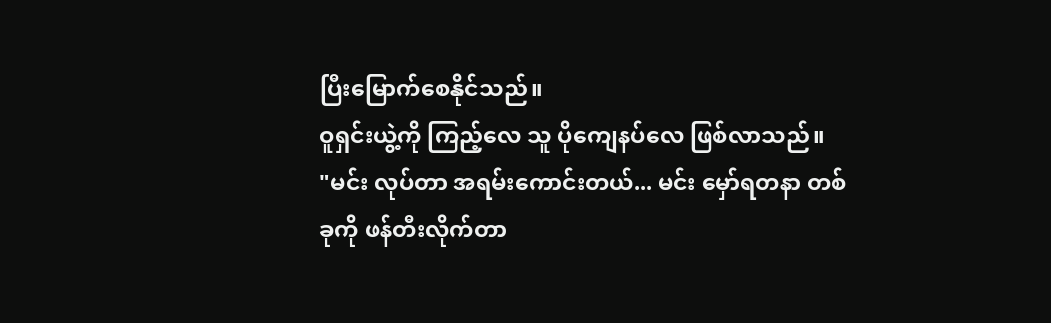ပြီးမြောက်စေနိုင်သည်။
ဝူရှင်းယွဲ့ကို ကြည့်လေ သူ ပိုကျေနပ်လေ ဖြစ်လာသည်။
"မင်း လုပ်တာ အရမ်းကောင်းတယ်... မင်း မှော်ရတနာ တစ်ခုကို ဖန်တီးလိုက်တာ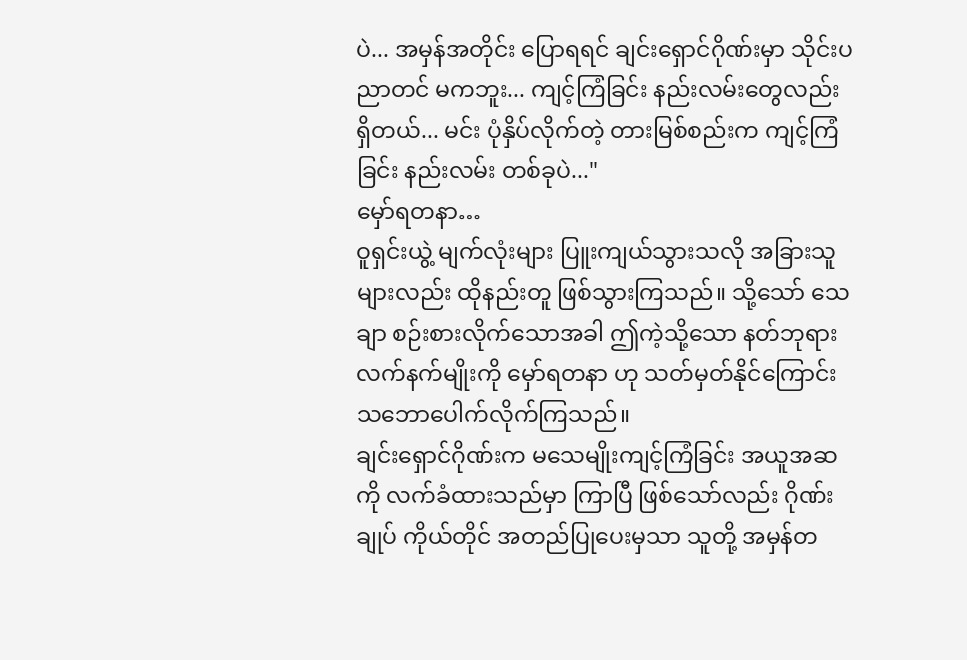ပဲ... အမှန်အတိုင်း ပြောရရင် ချင်းရှောင်ဂိုဏ်းမှာ သိုင်းပညာတင် မကဘူး... ကျင့်ကြံခြင်း နည်းလမ်းတွေလည်း ရှိတယ်... မင်း ပုံနှိပ်လိုက်တဲ့ တားမြစ်စည်းက ကျင့်ကြံခြင်း နည်းလမ်း တစ်ခုပဲ..."
မှော်ရတနာ…
ဝူရှင်းယွဲ့ မျက်လုံးများ ပြူးကျယ်သွားသလို အခြားသူများလည်း ထိုနည်းတူ ဖြစ်သွားကြသည်။ သို့သော် သေချာ စဉ်းစားလိုက်သောအခါ ဤကဲ့သို့သော နတ်ဘုရားလက်နက်မျိုးကို မှော်ရတနာ ဟု သတ်မှတ်နိုင်ကြောင်း သဘောပေါက်လိုက်ကြသည်။
ချင်းရှောင်ဂိုဏ်းက မသေမျိုးကျင့်ကြံခြင်း အယူအဆကို လက်ခံထားသည်မှာ ကြာပြီ ဖြစ်သော်လည်း ဂိုဏ်းချုပ် ကိုယ်တိုင် အတည်ပြုပေးမှသာ သူတို့ အမှန်တ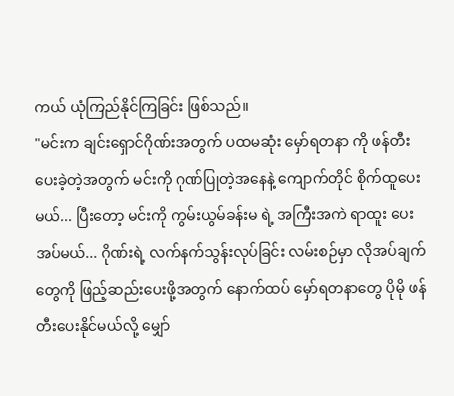ကယ် ယုံကြည်နိုင်ကြခြင်း ဖြစ်သည်။
"မင်းက ချင်းရှောင်ဂိုဏ်းအတွက် ပထမဆုံး မှော်ရတနာ ကို ဖန်တီးပေးခဲ့တဲ့အတွက် မင်းကို ဂုဏ်ပြုတဲ့အနေနဲ့ ကျောက်တိုင် စိုက်ထူပေးမယ်... ပြီးတော့ မင်းကို ကွမ်းယွမ်ခန်းမ ရဲ့ အကြီးအကဲ ရာထူး ပေးအပ်မယ်... ဂိုဏ်းရဲ့ လက်နက်သွန်းလုပ်ခြင်း လမ်းစဉ်မှာ လိုအပ်ချက်တွေကို ဖြည့်ဆည်းပေးဖို့အတွက် နောက်ထပ် မှော်ရတနာတွေ ပိုမို ဖန်တီးပေးနိုင်မယ်လို့ မျှော်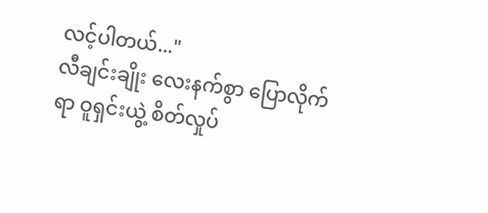လင့်ပါတယ်..."
လီချင်းချိုး လေးနက်စွာ ပြောလိုက်ရာ ဝူရှင်းယွဲ့ စိတ်လှုပ်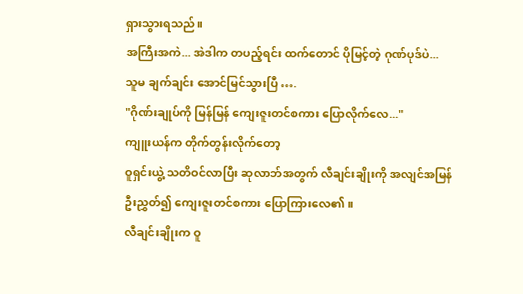ရှားသွားရသည်။
အကြီးအကဲ... အဲဒါက တပည့်ရင်း ထက်တောင် ပိုမြင့်တဲ့ ဂုဏ်ပုဒ်ပဲ...
သူမ ချက်ချင်း အောင်မြင်သွားပြီ ….
"ဂိုဏ်းချုပ်ကို မြန်မြန် ကျေးဇူးတင်စကား ပြောလိုက်လေ..."
ကျူးယန်က တိုက်တွန်းလိုက်တော့
ဝူရှင်းယွဲ့ သတိဝင်လာပြီး ဆုလာဘ်အတွက် လီချင်းချိုးကို အလျင်အမြန် ဦးညွှတ်၍ ကျေးဇူးတင်စကား ပြောကြားလေ၏။
လီချင်းချိုးက ဝူ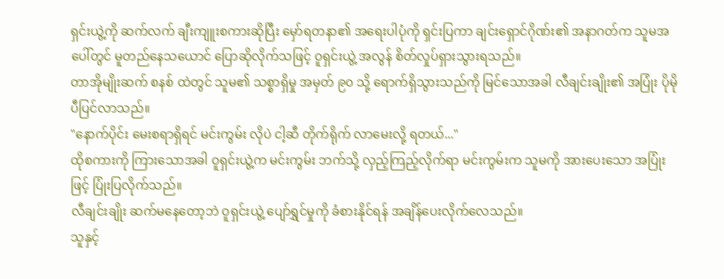ရှင်းယွဲ့ကို ဆက်လက် ချီးကျူးစကားဆိုပြီး မှော်ရတနာ၏ အရေးပါပုံကို ရှင်းပြကာ ချင်းရှောင်ဂိုဏ်း၏ အနာဂတ်က သူမအပေါ်တွင် မူတည်နေသယောင် ပြောဆိုလိုက်သဖြင့် ဝူရှင်းယွဲ့ အလွန် စိတ်လှုပ်ရှားသွားရသည်။
တာအိုမျိုးဆက် စနစ် ထဲတွင် သူမ၏ သစ္စာရှိမှု အမှတ် ၉၀ သို့ ရောက်ရှိသွားသည်ကို မြင်သောအခါ လီချင်းချိုး၏ အပြုံး ပိုမိုပီပြင်လာသည်။
"နောက်ပိုင်း မေးစရာရှိရင် မင်းကွမ်း လိုပဲ ငါ့ဆီ တိုက်ရိုက် လာမေးလို့ ရတယ်..."
ထိုစကားကို ကြားသောအခါ ဝူရှင်းယွဲ့က မင်းကွမ်း ဘက်သို့ လှည့်ကြည့်လိုက်ရာ မင်းကွမ်းက သူမကို အားပေးသော အပြုံးဖြင့် ပြုံးပြလိုက်သည်။
လီချင်းချိုး ဆက်မနေတော့ဘဲ ဝူရှင်းယွဲ့ ပျော်ရွှင်မှုကို ခံစားနိုင်ရန် အချိန်ပေးလိုက်လေသည်။
သူနှင့်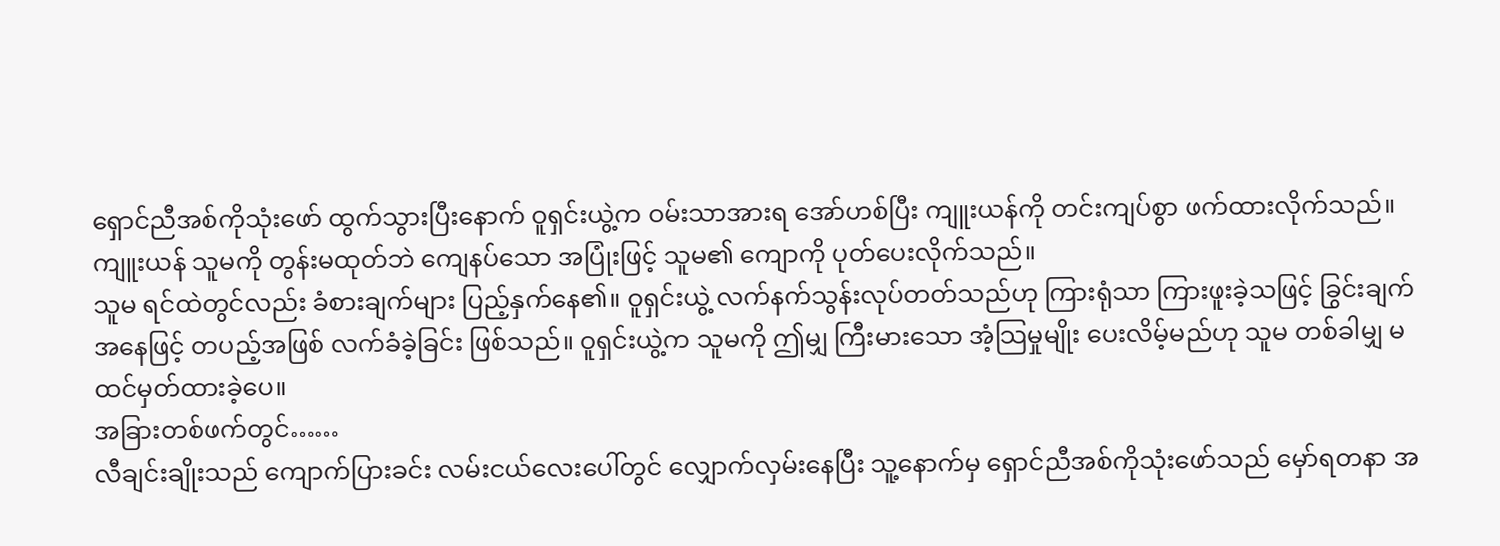ရှောင်ညီအစ်ကိုသုံးဖော် ထွက်သွားပြီးနောက် ဝူရှင်းယွဲ့က ဝမ်းသာအားရ အော်ဟစ်ပြီး ကျူးယန်ကို တင်းကျပ်စွာ ဖက်ထားလိုက်သည်။
ကျူးယန် သူမကို တွန်းမထုတ်ဘဲ ကျေနပ်သော အပြုံးဖြင့် သူမ၏ ကျောကို ပုတ်ပေးလိုက်သည်။
သူမ ရင်ထဲတွင်လည်း ခံစားချက်များ ပြည့်နှက်နေ၏။ ဝူရှင်းယွဲ့ လက်နက်သွန်းလုပ်တတ်သည်ဟု ကြားရုံသာ ကြားဖူးခဲ့သဖြင့် ခြွင်းချက်အနေဖြင့် တပည့်အဖြစ် လက်ခံခဲ့ခြင်း ဖြစ်သည်။ ဝူရှင်းယွဲ့က သူမကို ဤမျှ ကြီးမားသော အံ့သြမှုမျိုး ပေးလိမ့်မည်ဟု သူမ တစ်ခါမျှ မထင်မှတ်ထားခဲ့ပေ။
အခြားတစ်ဖက်တွင်……
လီချင်းချိုးသည် ကျောက်ပြားခင်း လမ်းငယ်လေးပေါ်တွင် လျှောက်လှမ်းနေပြီး သူ့နောက်မှ ရှောင်ညီအစ်ကိုသုံးဖော်သည် မှော်ရတနာ အ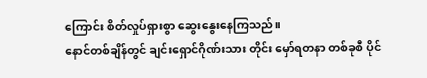ကြောင်း စိတ်လှုပ်ရှားစွာ ဆွေးနွေးနေကြသည်။
နောင်တစ်ချိန်တွင် ချင်းရှောင်ဂိုဏ်းသား တိုင်း မှော်ရတနာ တစ်ခုစီ ပိုင်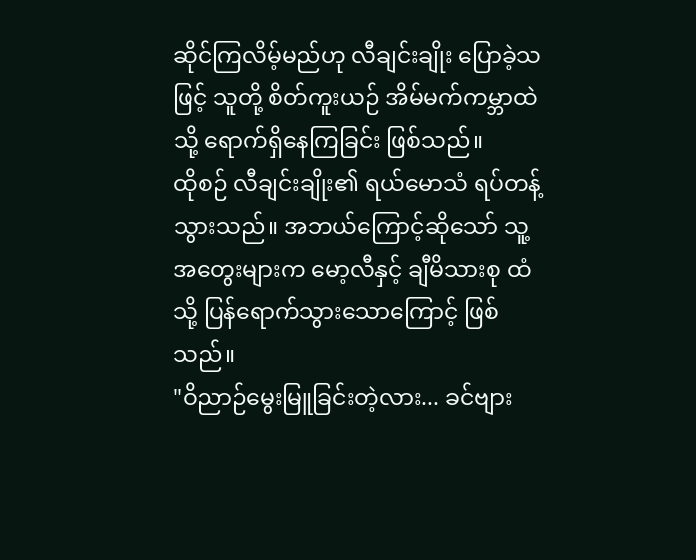ဆိုင်ကြလိမ့်မည်ဟု လီချင်းချိုး ပြောခဲ့သဖြင့် သူတို့ စိတ်ကူးယဉ် အိမ်မက်ကမ္ဘာထဲသို့ ရောက်ရှိနေကြခြင်း ဖြစ်သည်။
ထိုစဉ် လီချင်းချိုး၏ ရယ်မောသံ ရပ်တန့်သွားသည်။ အဘယ်ကြောင့်ဆိုသော် သူ့အတွေးများက မော့လီနှင့် ချီမိသားစု ထံသို့ ပြန်ရောက်သွားသောကြောင့် ဖြစ်သည်။
"ဝိညာဉ်မွေးမြူခြင်းတဲ့လား... ခင်ဗျား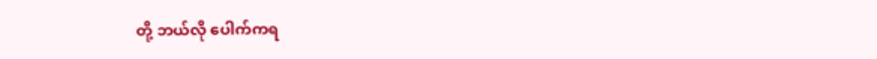တို့ ဘယ်လို ပေါက်ကရ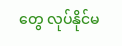တွေ လုပ်နိုင်မ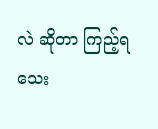လဲ ဆိုတာ ကြည့်ရသေး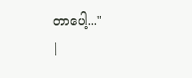တာပေါ့..."
|